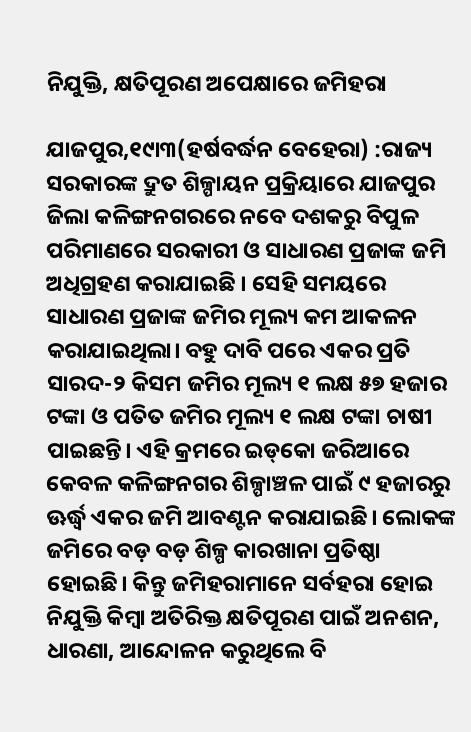ନିଯୁକ୍ତି, କ୍ଷତିପୂରଣ ଅପେକ୍ଷାରେ ଜମିହରା

ଯାଜପୁର,୧୯ା୩(ହର୍ଷବର୍ଦ୍ଧନ ବେହେରା) :ରାଜ୍ୟ ସରକାରଙ୍କ ଦ୍ରୁତ ଶିଳ୍ପାୟନ ପ୍ରକ୍ରିୟାରେ ଯାଜପୁର ଜିଲା କଳିଙ୍ଗନଗରରେ ନବେ ଦଶକରୁ ବିପୁଳ ପରିମାଣରେ ସରକାରୀ ଓ ସାଧାରଣ ପ୍ରଜାଙ୍କ ଜମି ଅଧିଗ୍ରହଣ କରାଯାଇଛି । ସେହି ସମୟରେ ସାଧାରଣ ପ୍ରଜାଙ୍କ ଜମିର ମୂଲ୍ୟ କମ ଆକଳନ କରାଯାଇଥିଲା। ବହୁ ଦାବି ପରେ ଏକର ପ୍ରତି ସାରଦ-୨ କିସମ ଜମିର ମୂଲ୍ୟ ୧ ଲକ୍ଷ ୫୭ ହଜାର ଟଙ୍କା ଓ ପତିତ ଜମିର ମୂଲ୍ୟ ୧ ଲକ୍ଷ ଟଙ୍କା ଚାଷୀ ପାଇଛନ୍ତି। ଏହି କ୍ରମରେ ଇଡ୍‌କୋ ଜରିଆରେ କେବଳ କଳିଙ୍ଗନଗର ଶିଳ୍ପାଞ୍ଚଳ ପାଇଁ ୯ ହଜାରରୁ ଊର୍ଦ୍ଧ୍ୱ ଏକର ଜମି ଆବଣ୍ଟନ କରାଯାଇଛି। ଲୋକଙ୍କ ଜମିରେ ବଡ଼ ବଡ଼ ଶିଳ୍ପ କାରଖାନା ପ୍ରତିଷ୍ଠା ହୋଇଛି। କିନ୍ତୁ ଜମିହରାମାନେ ସର୍ବହରା ହୋଇ ନିଯୁକ୍ତି କିମ୍ବା ଅତିରିକ୍ତ କ୍ଷତିପୂରଣ ପାଇଁ ଅନଶନ, ଧାରଣା, ଆନ୍ଦୋଳନ କରୁଥିଲେ ବି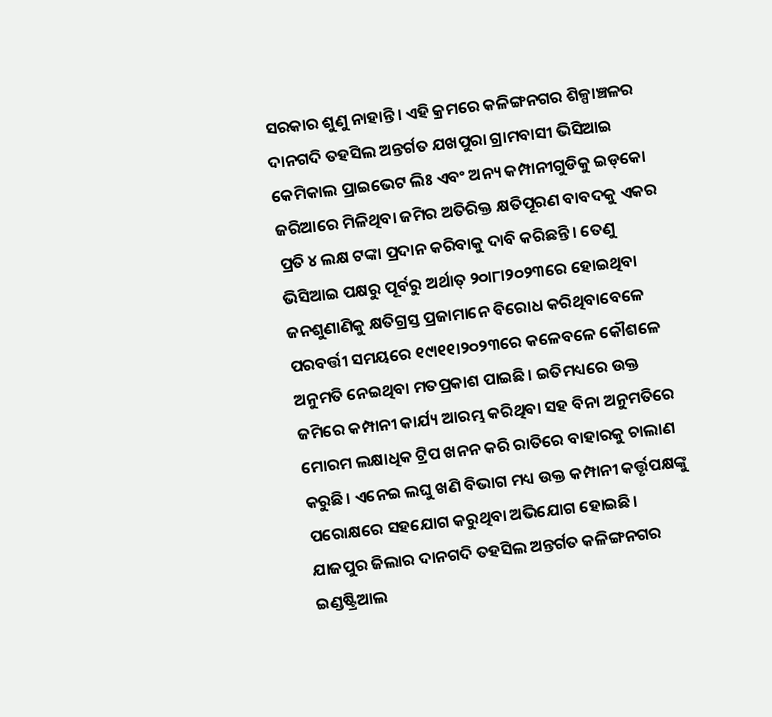ସରକାର ଶୁଣୁ ନାହାନ୍ତି। ଏହି କ୍ରମରେ କଳିଙ୍ଗନଗର ଶିଳ୍ପାଞ୍ଚଳର ଦାନଗଦି ତହସିଲ ଅନ୍ତର୍ଗତ ଯଖପୁରା ଗ୍ରାମବାସୀ ଭିସିଆଇ କେମିକାଲ ପ୍ରାଇଭେଟ ଲିଃ ଏବଂ ଅନ୍ୟ କମ୍ପାନୀଗୁଡିକୁ ଇଡ୍‌କୋ ଜରିଆରେ ମିଳିଥିବା ଜମିର ଅତିରିକ୍ତ କ୍ଷତିପୂରଣ ବାବଦକୁ ଏକର ପ୍ରତି ୪ ଲକ୍ଷ ଟଙ୍କା ପ୍ରଦାନ କରିବାକୁ ଦାବି କରିଛନ୍ତି। ତେଣୁ ଭିସିଆଇ ପକ୍ଷରୁ ପୂର୍ବରୁ ଅର୍ଥାତ୍‌ ୨୦ା୮ା୨୦୨୩ରେ ହୋଇଥିବା ଜନଶୁଣାଣିକୁ କ୍ଷତିଗ୍ରସ୍ତ ପ୍ରଜାମାନେ ବିରୋଧ କରିଥିବାବେଳେ ପରବର୍ତ୍ତୀ ସମୟରେ ୧୯ା୧୧ା୨୦୨୩ରେ କଳେବଳେ କୌଶଳେ ଅନୁମତି ନେଇଥିବା ମତପ୍ରକାଶ ପାଇଛି। ଇତିମଧ୍ୟରେ ଉକ୍ତ ଜମିରେ କମ୍ପାନୀ କାର୍ଯ୍ୟ ଆରମ୍ଭ କରିଥିବା ସହ ବିନା ଅନୁମତିରେ ମୋରମ ଲକ୍ଷାଧିକ ଟ୍ରିପ ଖନନ କରି ରାତିରେ ବାହାରକୁ ଚାଲାଣ କରୁଛି। ଏନେଇ ଲଘୁ ଖଣି ବିଭାଗ ମଧ୍ୟ ଉକ୍ତ କମ୍ପାନୀ କର୍ତ୍ତୃପକ୍ଷଙ୍କୁ ପରୋକ୍ଷରେ ସହଯୋଗ କରୁଥିବା ଅଭିଯୋଗ ହୋଇଛି।
ଯାଜପୁର ଜିଲାର ଦାନଗଦି ତହସିଲ ଅନ୍ତର୍ଗତ କଳିଙ୍ଗନଗର ଇଣ୍ଡଷ୍ଟ୍ରିଆଲ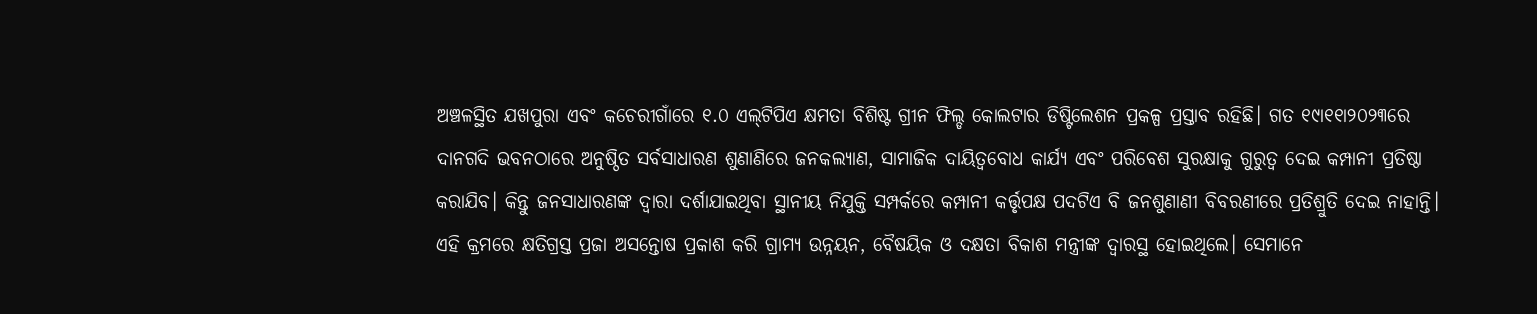ଅଞ୍ଚଳସ୍ଥିତ ଯଖପୁରା ଏବଂ କଚେରୀଗାଁରେ ୧.୦ ଏଲ୍‌ଟିପିଏ କ୍ଷମତା ବିଶିଷ୍ଟ ଗ୍ରୀନ ଫିଲ୍ଡ କୋଲଟାର ଡିଷ୍ଟିଲେଶନ ପ୍ରକଳ୍ପ ପ୍ରସ୍ତାବ ରହିଛି। ଗତ ୧୯ା୧୧ା୨୦୨୩ରେ ଦାନଗଦି ଭବନଠାରେ ଅନୁଷ୍ଠିତ ସର୍ବସାଧାରଣ ଶୁଣାଣିରେ ଜନକଲ୍ୟାଣ, ସାମାଜିକ ଦାୟିତ୍ୱବୋଧ କାର୍ଯ୍ୟ ଏବଂ ପରିବେଶ ସୁରକ୍ଷାକୁ ଗୁରୁତ୍ୱ ଦେଇ କମ୍ପାନୀ ପ୍ରତିଷ୍ଠା କରାଯିବ। କିନ୍ତୁ ଜନସାଧାରଣଙ୍କ ଦ୍ୱାରା ଦର୍ଶାଯାଇଥିବା ସ୍ଥାନୀୟ ନିଯୁକ୍ତି ସମ୍ପର୍କରେ କମ୍ପାନୀ କର୍ତ୍ତୃପକ୍ଷ ପଦଟିଏ ବି ଜନଶୁଣାଣୀ ବିବରଣୀରେ ପ୍ରତିଶ୍ରୁତି ଦେଇ ନାହାନ୍ତି। ଏହି କ୍ରମରେ କ୍ଷତିଗ୍ରସ୍ତ ପ୍ରଜା ଅସନ୍ତୋଷ ପ୍ରକାଶ କରି ଗ୍ରାମ୍ୟ ଉନ୍ନୟନ, ବୈଷୟିକ ଓ ଦକ୍ଷତା ବିକାଶ ମନ୍ତ୍ରୀଙ୍କ ଦ୍ୱାରସ୍ଥ ହୋଇଥିଲେ। ସେମାନେ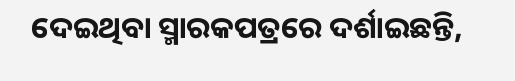ଦେଇଥିବା ସ୍ମାରକପତ୍ରରେ ଦର୍ଶାଇଛନ୍ତି,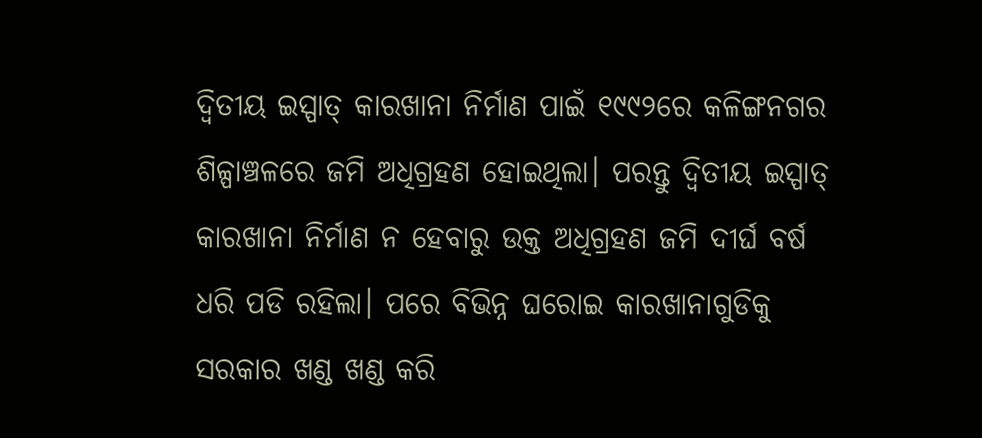ଦ୍ୱିତୀୟ ଇସ୍ପାତ୍‌ କାରଖାନା ନିର୍ମାଣ ପାଇଁ ୧୯୯୨ରେ କଳିଙ୍ଗନଗର ଶିଳ୍ପାଞ୍ଚଳରେ ଜମି ଅଧିଗ୍ରହଣ ହୋଇଥିଲା। ପରନ୍ତୁ ଦ୍ୱିତୀୟ ଇସ୍ପାତ୍‌ କାରଖାନା ନିର୍ମାଣ ନ ହେବାରୁ ଉକ୍ତ ଅଧିଗ୍ରହଣ ଜମି ଦୀର୍ଘ ବର୍ଷ ଧରି ପଡି ରହିଲା। ପରେ ବିଭିନ୍ନ ଘରୋଇ କାରଖାନାଗୁଡିକୁ ସରକାର ଖଣ୍ଡ ଖଣ୍ଡ କରି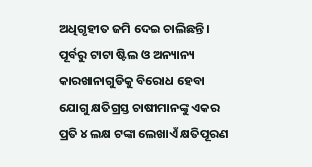ଅଧିଗୃହୀତ ଜମି ଦେଇ ଚାଲିଛନ୍ତି। ପୂର୍ବରୁ ଟାଟା ଷ୍ଟିଲ ଓ ଅନ୍ୟାନ୍ୟ କାରଖାନାଗୁଡିକୁ ବିରୋଧ ହେବା ଯୋଗୁ କ୍ଷତିଗ୍ରସ୍ତ ଚାଷୀମାନଙ୍କୁ ଏକର ପ୍ରତି ୪ ଲକ୍ଷ ଟଙ୍କା ଲେଖାଏଁ କ୍ଷତିପୂରଣ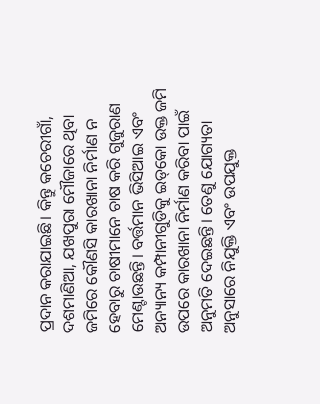ପ୍ରଦାନ କରାଯାଇଛି। କିନ୍ତୁ କଚେରୀଗାଁ, ଦଶମାଣିଆ, ଯଖପୁରା ମୌଜାରେ ଥିବା ଜମିରେ କୌଣସି କାରଖାନା ନିର୍ମାଣ ନ ହେବାରୁ ଚାଷୀମାନେ ଚାଷ କରି ଗୁଜୁରାଣ ମେଣ୍ଟାଉଛନ୍ତି। ବର୍ତ୍ତମାନ ଭିସିଆଇ ଏବଂ ଅନ୍ୟାନ୍ୟ କମ୍ପାନୀଗୁଡିକୁ ଇଡ୍‌କୋ ଉକ୍ତ ଜମି ଉପରେ କାରଖାନା ନିର୍ମାଣ କରିବା ପାଇଁ ଅନୁମତି ଦେଇଛନ୍ତି। ତେଣୁ ଯୋଗ୍ୟତା ଅନୁସାରେ ନିଯୁକ୍ତି ଏବଂ ଉପଯୁକ୍ତ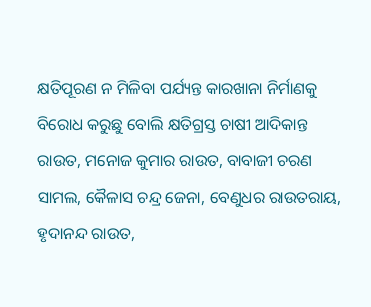କ୍ଷତିପୂରଣ ନ ମିଳିବା ପର୍ଯ୍ୟନ୍ତ କାରଖାନା ନିର୍ମାଣକୁ ବିରୋଧ କରୁଛୁ ବୋଲି କ୍ଷତିଗ୍ରସ୍ତ ଚାଷୀ ଆଦିକାନ୍ତ ରାଉତ, ମନୋଜ କୁମାର ରାଉତ, ବାବାଜୀ ଚରଣ ସାମଲ, କୈଳାସ ଚନ୍ଦ୍ର ଜେନା, ବେଣୁଧର ରାଉତରାୟ, ହୃଦାନନ୍ଦ ରାଉତ,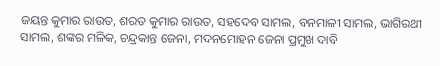ଜୟନ୍ତ କୁମାର ରାଉତ, ଶରତ କୁମାର ରାଉତ, ସହଦେବ ସାମଲ, ବନମାଳୀ ସାମଲ, ଭାଗିରଥୀ ସାମଲ, ଶଙ୍କର ମଳିକ, ଚନ୍ଦ୍ରକାନ୍ତ ଜେନା, ମଦନମୋହନ ଜେନା ପ୍ରମୁଖ ଦାବି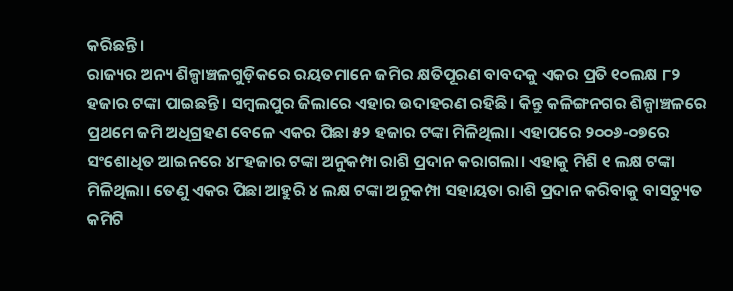କରିଛନ୍ତି।
ରାଜ୍ୟର ଅନ୍ୟ ଶିଳ୍ପାଞ୍ଚଳଗୁଡ଼ିକରେ ରୟତମାନେ ଜମିର କ୍ଷତିପୂରଣ ବାବଦକୁ ଏକର ପ୍ରତି ୧୦ଲକ୍ଷ ୮୨ ହଜାର ଟଙ୍କା ପାଇଛନ୍ତି। ସମ୍ବଲପୁର ଜିଲାରେ ଏହାର ଉଦାହରଣ ରହିଛି। କିନ୍ତୁ କଳିଙ୍ଗନଗର ଶିଳ୍ପାଞ୍ଚଳରେ ପ୍ରଥମେ ଜମି ଅଧିଗ୍ରହଣ ବେଳେ ଏକର ପିଛା ୫୨ ହଜାର ଟଙ୍କା ମିଳିଥିଲା। ଏହାପରେ ୨୦୦୬-୦୭ରେ ସଂଶୋଧିତ ଆଇନରେ ୪୮ହଜାର ଟଙ୍କା ଅନୁକମ୍ପା ରାଶି ପ୍ରଦାନ କରାଗଲା। ଏହାକୁ ମିଶି ୧ ଲକ୍ଷ ଟଙ୍କା ମିଳିଥିଲା। ତେଣୁ ଏକର ପିଛା ଆହୁରି ୪ ଲକ୍ଷ ଟଙ୍କା ଅନୁକମ୍ପା ସହାୟତା ରାଶି ପ୍ରଦାନ କରିବାକୁ ବାସଚ୍ୟୁତ କମିଟି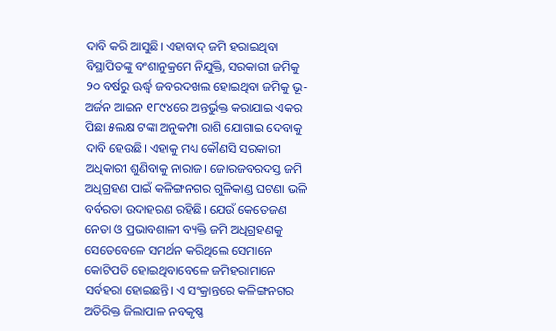ଦାବି କରି ଆସୁଛି। ଏହାବାଦ୍‌ ଜମି ହରାଇଥିବା ବିସ୍ଥାପିତଙ୍କୁ ବଂଶାନୁକ୍ରମେ ନିଯୁକ୍ତି, ସରକାରୀ ଜମିକୁ ୨୦ ବର୍ଷରୁ ଊର୍ଦ୍ଧ୍ୱ ଜବରଦଖଲ ହୋଇଥିବା ଜମିକୁ ଭୂ-ଅର୍ଜନ ଆଇନ ୧୮୯୪ରେ ଅନ୍ତର୍ଭୁକ୍ତ କରାଯାଇ ଏକର ପିଛା ୫ଲକ୍ଷ ଟଙ୍କା ଅନୁକମ୍ପା ରାଶି ଯୋଗାଇ ଦେବାକୁ ଦାବି ହେଉଛି। ଏହାକୁ ମଧ୍ୟ କୌଣସି ସରକାରୀ ଅଧିକାରୀ ଶୁଣିବାକୁ ନାରାଜ। ଜୋରଜବରଦସ୍ତ ଜମି ଅଧିଗ୍ରହଣ ପାଇଁ କଳିଙ୍ଗନଗର ଗୁଳିକାଣ୍ଡ ଘଟଣା ଭଳି ବର୍ବରତା ଉଦାହରଣ ରହିଛି। ଯେଉଁ କେତେଜଣ ନେତା ଓ ପ୍ରଭାବଶାଳୀ ବ୍ୟକ୍ତି ଜମି ଅଧିଗ୍ରହଣକୁ ସେତେବେଳେ ସମର୍ଥନ କରିଥିଲେ ସେମାନେ କୋଟିପତି ହୋଇଥିବାବେଳେ ଜମିହରାମାନେ ସର୍ବହରା ହୋଇଛନ୍ତି। ଏ ସଂକ୍ରାନ୍ତରେ କଳିଙ୍ଗନଗର ଅତିରିକ୍ତ ଜିଲାପାଳ ନବକୃଷ୍ଣ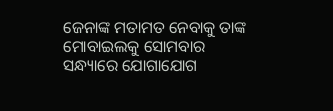ଜେନାଙ୍କ ମତାମତ ନେବାକୁ ତାଙ୍କ ମୋବାଇଲକୁ ସୋମବାର ସନ୍ଧ୍ୟାରେ ଯୋଗାଯୋଗ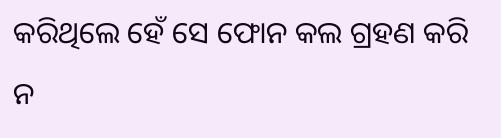କରିଥିଲେ ହେଁ ସେ ଫୋନ କଲ ଗ୍ରହଣ କରି ନ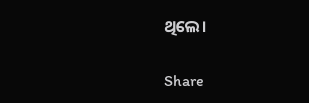ଥିଲେ।

Share